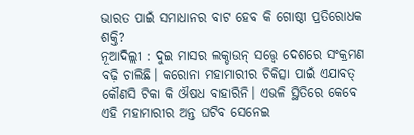ଭାରତ ପାଇଁ ସମାଧାନର ବାଟ ହେବ କି ଗୋଷ୍ଠୀ ପ୍ରତିରୋଧକ ଶକ୍ତି?
ନୂଆଦିଲ୍ଲୀ : ଦୁଇ ମାସର ଲକ୍ଡାଉନ୍ ସତ୍ତ୍ବେ ଦେଶରେ ସଂକ୍ରମଣ ବଢ଼ି ଚାଲିଛି। କରୋନା ମହାମାରୀର ଚିକିତ୍ସା ପାଇଁ ଏଯାବତ୍ କୌଣସି ଟିକା କି ଔଷଧ ବାହାରିନି। ଏଭଳି ସ୍ଥିତିରେ କେବେ ଏହି ମହାମାରୀର ଅନ୍ତ ଘଟିବ ସେନେଇ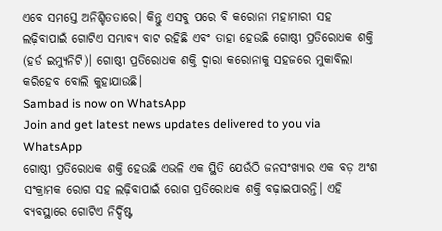ଏବେ ସମସ୍ତେ ଅନିଶ୍ଚିତତାରେ। କିନ୍ତୁ ଏସବୁ ପରେ ବି କରୋନା ମହାମାରୀ ସହ ଲଢ଼ିବାପାଇଁ ଗୋଟିଏ ସମ୍ଭାବ୍ୟ ବାଟ ରହିଛି ଏବଂ ତାହା ହେଉଛି ଗୋଷ୍ଠୀ ପ୍ରତିରୋଧକ ଶକ୍ତି (ହର୍ଡ ଇମ୍ୟୁନିଟି)। ଗୋଷ୍ଠୀ ପ୍ରତିରୋଧକ ଶକ୍ତି ଦ୍ବାରା କରୋନାକୁ ସହଜରେ ମୁକାବିଲା କରିହେବ ବୋଲି କୁହାଯାଉଛି।
Sambad is now on WhatsApp
Join and get latest news updates delivered to you via WhatsApp
ଗୋଷ୍ଠୀ ପ୍ରତିରୋଧକ ଶକ୍ତି ହେଉଛି ଏଭଳି ଏକ ସ୍ଥିତି ଯେଉଁଠି ଜନସଂଖ୍ୟାର ଏକ ବଡ଼ ଅଂଶ ସଂକ୍ରାମକ ରୋଗ ସହ ଲଢ଼ିବାପାଇଁ ରୋଗ ପ୍ରତିରୋଧକ ଶକ୍ତି ବଢ଼ାଇପାରନ୍ତି। ଏହି ବ୍ୟବସ୍ଥାରେ ଗୋଟିଏ ନିର୍ଦ୍ଦିଷ୍ଟ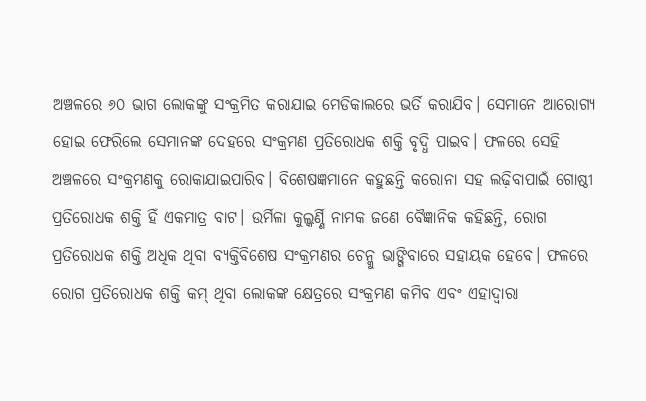ଅଞ୍ଚଳରେ ୬୦ ଭାଗ ଲୋକଙ୍କୁ ସଂକ୍ରମିତ କରାଯାଇ ମେଡିକାଲରେ ଭର୍ତି କରାଯିବ। ସେମାନେ ଆରୋଗ୍ୟ ହୋଇ ଫେରିଲେ ସେମାନଙ୍କ ଦେହରେ ସଂକ୍ରମଣ ପ୍ରତିରୋଧକ ଶକ୍ତି ବୃଦ୍ଧି ପାଇବ। ଫଳରେ ସେହି ଅଞ୍ଚଳରେ ସଂକ୍ରମଣକୁ ରୋକାଯାଇପାରିବ। ବିଶେଷଜ୍ଞମାନେ କହୁଛନ୍ତି କରୋନା ସହ ଲଢ଼ିବାପାଇଁ ଗୋଷ୍ଠୀ ପ୍ରତିରୋଧକ ଶକ୍ତି ହିଁ ଏକମାତ୍ର ବାଟ। ଉର୍ମିଳା କୁଲ୍କର୍ଣ୍ଣି ନାମକ ଜଣେ ବୈଜ୍ଞାନିକ କହିଛନ୍ତି, ରୋଗ ପ୍ରତିରୋଧକ ଶକ୍ତି ଅଧିକ ଥିବା ବ୍ୟକ୍ତିବିଶେଷ ସଂକ୍ରମଣର ଚେନ୍କୁ ଭାଙ୍ଗିବାରେ ସହାୟକ ହେବେ। ଫଳରେ ରୋଗ ପ୍ରତିରୋଧକ ଶକ୍ତି କମ୍ ଥିବା ଲୋକଙ୍କ କ୍ଷେତ୍ରରେ ସଂକ୍ରମଣ କମିବ ଏବଂ ଏହାଦ୍ବାରା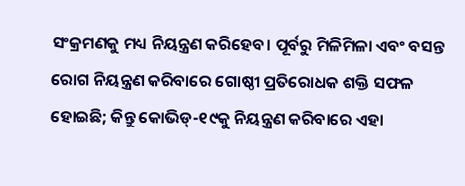ସଂକ୍ରମଣକୁ ମଧ୍ୟ ନିୟନ୍ତ୍ରଣ କରିହେବ। ପୂର୍ବରୁ ମିଳିମିଳା ଏବଂ ବସନ୍ତ ରୋଗ ନିୟନ୍ତ୍ରଣ କରିବାରେ ଗୋଷ୍ଠୀ ପ୍ରତିରୋଧକ ଶକ୍ତି ସଫଳ ହୋଇଛି; କିନ୍ତୁ କୋଭିଡ୍-୧୯କୁ ନିୟନ୍ତ୍ରଣ କରିବାରେ ଏହା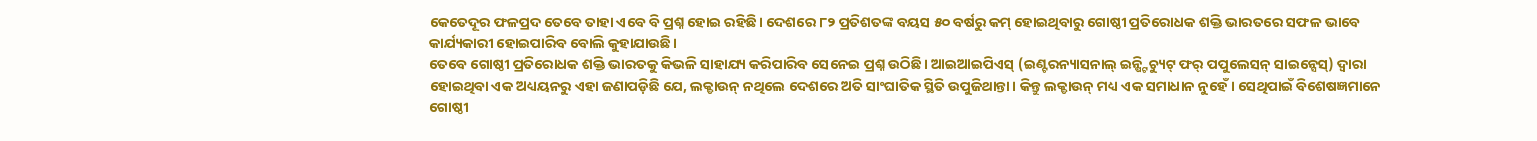କେତେଦୂର ଫଳପ୍ରଦ ତେବେ ତାହା ଏବେ ବି ପ୍ରଶ୍ନ ହୋଇ ରହିଛି। ଦେଶରେ ୮୨ ପ୍ରତିଶତଙ୍କ ବୟସ ୫୦ ବର୍ଷରୁ କମ୍ ହୋଇଥିବାରୁ ଗୋଷ୍ଠୀ ପ୍ରତିରୋଧକ ଶକ୍ତି ଭାରତରେ ସଫଳ ଭାବେ କାର୍ଯ୍ୟକାରୀ ହୋଇପାରିବ ବୋଲି କୁହାଯାଉଛି।
ତେବେ ଗୋଷ୍ଠୀ ପ୍ରତିରୋଧକ ଶକ୍ତି ଭାରତକୁ କିଭଳି ସାହାଯ୍ୟ କରିପାରିବ ସେନେଇ ପ୍ରଶ୍ନ ଉଠିଛି। ଆଇଆଇପିଏସ୍ (ଇଣ୍ଟରନ୍ୟାସନାଲ୍ ଇନ୍ଷ୍ଟିଚ୍ୟୁଟ୍ ଫର୍ ପପୁଲେସନ୍ ସାଇନ୍ସେସ୍) ଦ୍ବାରା ହୋଇଥିବା ଏକ ଅଧ୍ୟୟନରୁ ଏହା ଜଣାପଡ଼ିଛି ଯେ, ଲକ୍ଡାଉନ୍ ନଥିଲେ ଦେଶରେ ଅତି ସାଂଘାତିକ ସ୍ଥିତି ଉପୁଜିଥାନ୍ତା। କିନ୍ତୁ ଲକ୍ଡାଉନ୍ ମଧ୍ୟ ଏକ ସମାଧାନ ନୁହେଁ। ସେଥିପାଇଁ ବିଶେଷଜ୍ଞମାନେ ଗୋଷ୍ଠୀ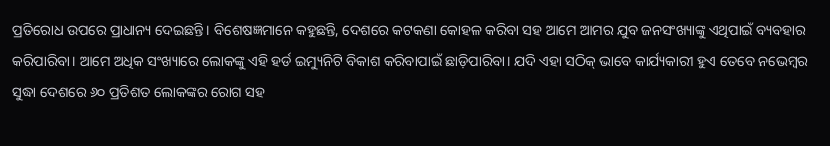ପ୍ରତିରୋଧ ଉପରେ ପ୍ରାଧାନ୍ୟ ଦେଇଛନ୍ତି। ବିଶେଷଜ୍ଞମାନେ କହୁଛନ୍ତି, ଦେଶରେ କଟକଣା କୋହଳ କରିବା ସହ ଆମେ ଆମର ଯୁବ ଜନସଂଖ୍ୟାଙ୍କୁ ଏଥିପାଇଁ ବ୍ୟବହାର କରିପାରିବା। ଆମେ ଅଧିକ ସଂଖ୍ୟାରେ ଲୋକଙ୍କୁ ଏହି ହର୍ଡ ଇମ୍ୟୁନିଟି ବିକାଶ କରିବାପାଇଁ ଛାଡ଼ିପାରିବା। ଯଦି ଏହା ସଠିକ୍ ଭାବେ କାର୍ଯ୍ୟକାରୀ ହୁଏ ତେବେ ନଭେମ୍ବର ସୁଦ୍ଧା ଦେଶରେ ୬୦ ପ୍ରତିଶତ ଲୋକଙ୍କର ରୋଗ ସହ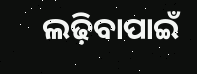ଲଢ଼ିବାପାଇଁ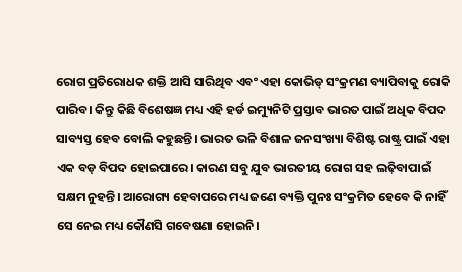ରୋଗ ପ୍ରତିରୋଧକ ଶକ୍ତି ଆସି ସାରିଥିବ ଏବଂ ଏହା କୋଭିଡ୍ ସଂକ୍ରମଣ ବ୍ୟାପିବାକୁ ରୋକି ପାରିବ। କିନ୍ତୁ କିଛି ବିଶେଷଜ୍ଞ ମଧ୍ୟ ଏହି ହର୍ଡ ଇମ୍ୟୁନିଟି ପ୍ରସ୍ତାବ ଭାରତ ପାଇଁ ଅଧିକ ବିପଦ ସାବ୍ୟସ୍ତ ହେବ ବୋଲି କହୁଛନ୍ତି। ଭାରତ ଭଳି ବିଶାଳ ଜନସଂଖ୍ୟା ବିଶିଷ୍ଟ ରାଷ୍ଟ୍ର ପାଇଁ ଏହା ଏକ ବଡ଼ ବିପଦ ହୋଇପାରେ। କାରଣ ସବୁ ଯୁବ ଭାରତୀୟ ରୋଗ ସହ ଲଢ଼ିବାପାଇଁ ସକ୍ଷମ ନୁହନ୍ତି। ଆରୋଗ୍ୟ ହେବାପରେ ମଧ୍ୟ ଜଣେ ବ୍ୟକ୍ତି ପୁନଃ ସଂକ୍ରମିତ ହେବେ କି ନାହିଁ ସେ ନେଇ ମଧ୍ୟ କୌଣସି ଗବେଷଣା ହୋଇନି।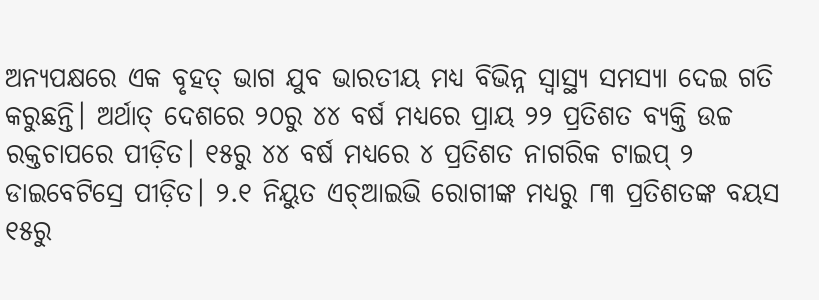ଅନ୍ୟପକ୍ଷରେ ଏକ ବୃହତ୍ ଭାଗ ଯୁବ ଭାରତୀୟ ମଧ୍ୟ ବିଭିନ୍ନ ସ୍ବାସ୍ଥ୍ୟ ସମସ୍ୟା ଦେଇ ଗତି କରୁଛନ୍ତି। ଅର୍ଥାତ୍ ଦେଶରେ ୨୦ରୁ ୪୪ ବର୍ଷ ମଧ୍ୟରେ ପ୍ରାୟ ୨୨ ପ୍ରତିଶତ ବ୍ୟକ୍ତି ଉଚ୍ଚ ରକ୍ତଚାପରେ ପୀଡ଼ିତ। ୧୫ରୁ ୪୪ ବର୍ଷ ମଧ୍ୟରେ ୪ ପ୍ରତିଶତ ନାଗରିକ ଟାଇପ୍ ୨ ଡାଇବେଟିସ୍ରେ ପୀଡ଼ିତ। ୨.୧ ନିୟୁତ ଏଚ୍ଆଇଭି ରୋଗୀଙ୍କ ମଧ୍ୟରୁ ୮୩ ପ୍ରତିଶତଙ୍କ ବୟସ ୧୫ରୁ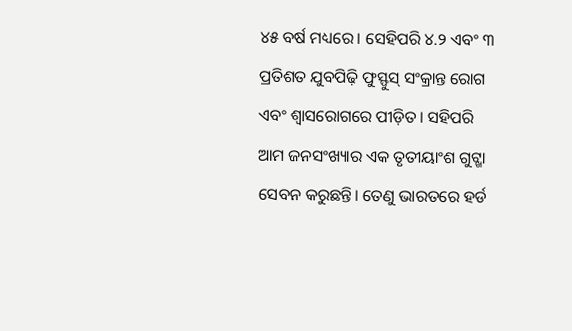୪୫ ବର୍ଷ ମଧ୍ୟରେ। ସେହିପରି ୪.୨ ଏବଂ ୩ ପ୍ରତିଶତ ଯୁବପିଢ଼ି ଫୁସ୍ଫୁସ୍ ସଂକ୍ରାନ୍ତ ରୋଗ ଏବଂ ଶ୍ବାସରୋଗରେ ପୀଡ଼ିତ। ସହିପରି ଆମ ଜନସଂଖ୍ୟାର ଏକ ତୃତୀୟାଂଶ ଗୁଟ୍ଖା ସେବନ କରୁଛନ୍ତି। ତେଣୁ ଭାରତରେ ହର୍ଡ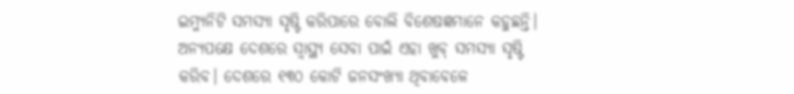ଇମ୍ୟୁନିଟି ସମସ୍ୟା ସୃଷ୍ଟି କରିପାରେ ବୋଲି ବିଶେଷଜ୍ଞମାନେ କହୁଛନ୍ତି। ଅନ୍ୟପକ୍ଷେ ଦେଶରେ ସ୍ବାସ୍ଥ୍ୟ ସେବା ପାଇଁ ଏହା ଖୁବ୍ ସମସ୍ୟା ସୃଷ୍ଟି କରିବ। ଦେଶରେ ୧୩୦ କୋଟି ଜନସଂଖ୍ୟା ଥିବାବେଳେ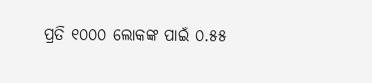ପ୍ରତି ୧୦୦୦ ଲୋକଙ୍କ ପାଇଁ ୦.୫୫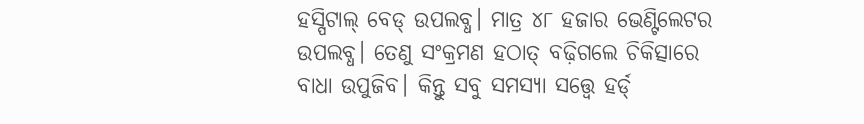ହସ୍ପିଟାଲ୍ ବେଡ୍ ଉପଲବ୍ଧ। ମାତ୍ର ୪୮ ହଜାର ଭେଣ୍ଟିଲେଟର ଉପଲବ୍ଧ। ତେଣୁ ସଂକ୍ରମଣ ହଠାତ୍ ବଢ଼ିଗଲେ ଚିକିତ୍ସାରେ ବାଧା ଉପୁଜିବ। କିନ୍ତୁ ସବୁ ସମସ୍ୟା ସତ୍ତ୍ବେ ହର୍ଡ୍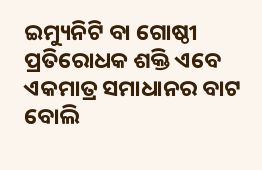ଇମ୍ୟୁନିଟି ବା ଗୋଷ୍ଠୀ ପ୍ରତିରୋଧକ ଶକ୍ତି ଏବେ ଏକମାତ୍ର ସମାଧାନର ବାଟ ବୋଲି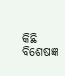କିଛି ବିଶେଷଜ୍ଞ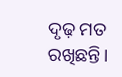ଦୃଢ଼ ମତ ରଖିଛନ୍ତି।